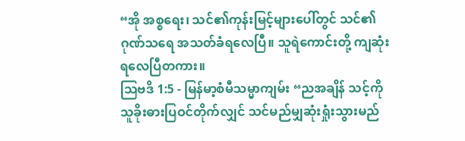“အို အစ္စရေး၊ သင်၏ကုန်းမြင့်များပေါ်တွင် သင်၏ဂုဏ်သရေ အသတ်ခံရလေပြီ။ သူရဲကောင်းတို့ ကျဆုံးရလေပြီတကား။
သြဗဒိ 1:5 - မြန်မာ့စံမီသမ္မာကျမ်း “ညအချိန် သင့်ကို သူခိုးဓားပြဝင်တိုက်လျှင် သင်မည်မျှဆုံးရှုံးသွားမည်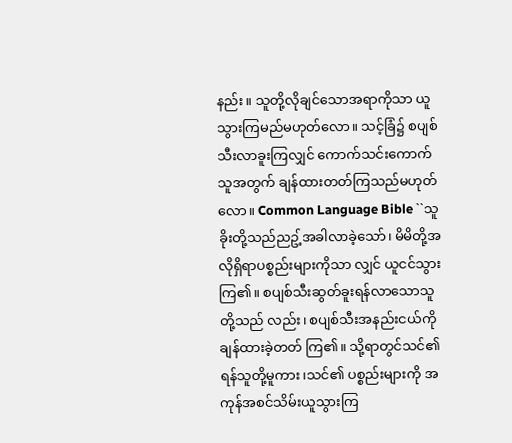နည်း။ သူတို့လိုချင်သောအရာကိုသာ ယူသွားကြမည်မဟုတ်လော။ သင့်ခြံ၌ စပျစ်သီးလာခူးကြလျှင် ကောက်သင်းကောက်သူအတွက် ချန်ထားတတ်ကြသည်မဟုတ်လော။ Common Language Bible ``သူခိုးတို့သည်ညဥ့်အခါလာခဲ့သော်၊ မိမိတို့အလိုရှိရာပစ္စည်းများကိုသာ လျှင် ယူငင်သွားကြ၏။ စပျစ်သီးဆွတ်ခူးရန်လာသောသူတို့သည် လည်း၊ စပျစ်သီးအနည်းငယ်ကိုချန်ထားခဲ့တတ် ကြ၏။ သို့ရာတွင်သင်၏ရန်သူတို့မူကား၊သင်၏ ပစ္စည်းများကို အကုန်အစင်သိမ်းယူသွားကြ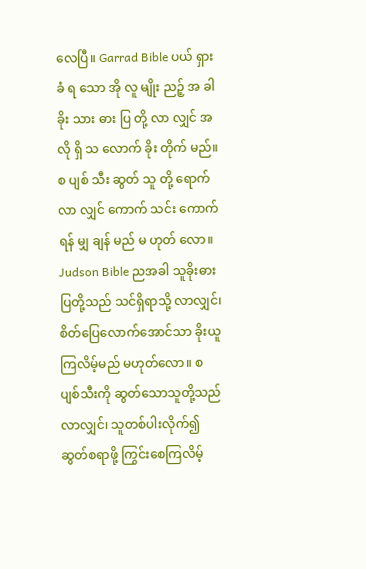လေပြီ။ Garrad Bible ပယ် ရှား ခံ ရ သော အို လူ မျိုး ညဉ့် အ ခါ ခိုး သား ဓား ပြ တို့ လာ လျှင် အ လို ရှိ သ လောက် ခိုး တိုက် မည်။ စ ပျစ် သီး ဆွတ် သူ တို့ ရောက် လာ လျှင် ကောက် သင်း ကောက် ရန် မျှ ချန် မည် မ ဟုတ် လော။ Judson Bible ညအခါ သူခိုးဓားပြတို့သည် သင်ရှိရာသို့ လာလျှင်၊ စိတ်ပြေလောက်အောင်သာ ခိုးယူကြလိမ့်မည် မဟုတ်လော။ စပျစ်သီးကို ဆွတ်သောသူတို့သည် လာလျှင်၊ သူတစ်ပါးလိုက်၍ ဆွတ်စရာဖို့ ကြွင်းစေကြလိမ့်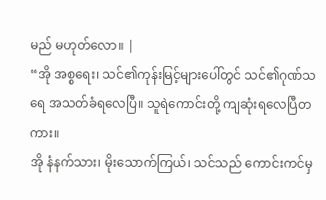မည် မဟုတ်လော။ |
“အို အစ္စရေး၊ သင်၏ကုန်းမြင့်များပေါ်တွင် သင်၏ဂုဏ်သရေ အသတ်ခံရလေပြီ။ သူရဲကောင်းတို့ ကျဆုံးရလေပြီတကား။
အို နံနက်သား၊ မိုးသောက်ကြယ်၊ သင်သည် ကောင်းကင်မှ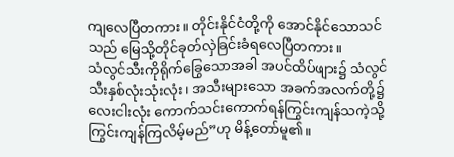ကျလေပြီတကား။ တိုင်းနိုင်ငံတို့ကို အောင်နိုင်သောသင်သည် မြေသို့တိုင်ခုတ်လှဲခြင်းခံရလေပြီတကား။
သံလွင်သီးကိုရိုက်ခြွေသောအခါ အပင်ထိပ်ဖျား၌ သံလွင်သီးနှစ်လုံးသုံးလုံး၊ အသီးများသော အခက်အလက်တို့၌ လေးငါးလုံး ကောက်သင်းကောက်ရန်ကြွင်းကျန်သကဲ့သို့ ကြွင်းကျန်ကြလိမ့်မည်”ဟု မိန့်တော်မူ၏။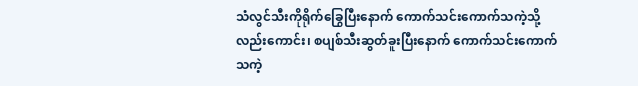သံလွင်သီးကိုရိုက်ခြွေပြီးနောက် ကောက်သင်းကောက်သကဲ့သို့လည်းကောင်း၊ စပျစ်သီးဆွတ်ခူးပြီးနောက် ကောက်သင်းကောက်သကဲ့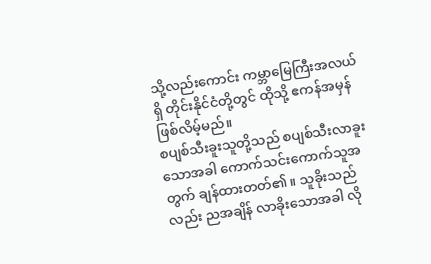သို့လည်းကောင်း ကမ္ဘာမြေကြီးအလယ်ရှိ တိုင်းနိုင်ငံတို့တွင် ထိုသို့ ဧကန်အမှန်ဖြစ်လိမ့်မည်။
စပျစ်သီးခူးသူတို့သည် စပျစ်သီးလာခူးသောအခါ ကောက်သင်းကောက်သူအတွက် ချန်ထားတတ်၏။ သူခိုးသည်လည်း ညအချိန် လာခိုးသောအခါ လို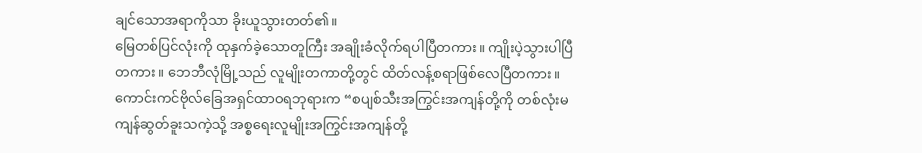ချင်သောအရာကိုသာ ခိုးယူသွားတတ်၏။
မြေတစ်ပြင်လုံးကို ထုနှက်ခဲ့သောတူကြီး အချိုးခံလိုက်ရပါပြီတကား။ ကျိုးပဲ့သွားပါပြီတကား။ ဘေဘီလုံမြို့သည် လူမျိုးတကာတို့တွင် ထိတ်လန့်စရာဖြစ်လေပြီတကား။
ကောင်းကင်ဗိုလ်ခြေအရှင်ထာဝရဘုရားက “စပျစ်သီးအကြွင်းအကျန်တို့ကို တစ်လုံးမကျန်ဆွတ်ခူးသကဲ့သို့ အစ္စရေးလူမျိုးအကြွင်းအကျန်တို့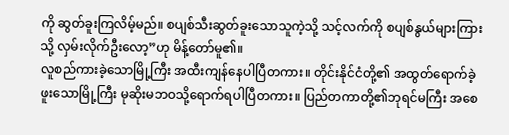ကို ဆွတ်ခူးကြလိမ့်မည်။ စပျစ်သီးဆွတ်ခူးသောသူကဲ့သို့ သင့်လက်ကို စပျစ်နွယ်များကြားသို့ လှမ်းလိုက်ဦးလော့”ဟု မိန့်တော်မူ၏။
လူစည်ကားခဲ့သောမြို့ကြီး အထီးကျန်နေပါပြီတကား။ တိုင်းနိုင်ငံတို့၏ အထွတ်ရောက်ခဲ့ဖူးသောမြို့ကြီး မုဆိုးမဘဝသို့ရောက်ရပါပြီတကား။ ပြည်တကာတို့၏ဘုရင်မကြီး အစေ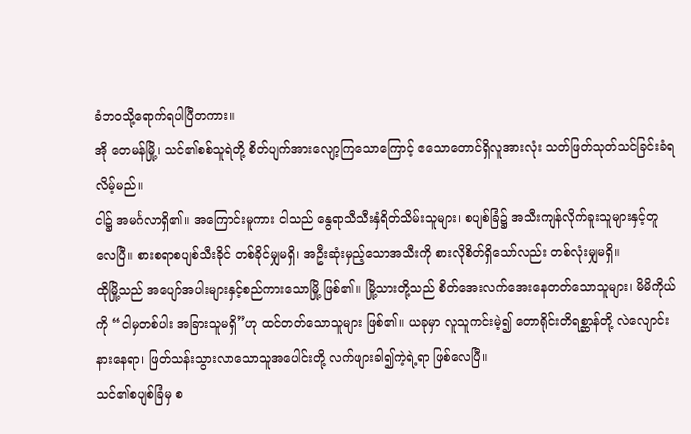ခံဘဝသို့ရောက်ရပါပြီတကား။
အို တေမန်မြို့၊ သင်၏စစ်သူရဲတို့ စိတ်ပျက်အားလျော့ကြသောကြောင့် ဧသောတောင်ရှိလူအားလုံး သတ်ဖြတ်သုတ်သင်ခြင်းခံရလိမ့်မည်။
ငါ၌ အမင်္ဂလာရှိ၏။ အကြောင်းမူကား ငါသည် နွေရာသီသီးနှံရိတ်သိမ်းသူများ၊ စပျစ်ခြံ၌ အသီးကျန်လိုက်ခူးသူများနှင့်တူလေပြီ။ စားစရာစပျစ်သီးခိုင် တစ်ခိုင်မျှမရှိ၊ အဦးဆုံးမှည့်သောအသီးကို စားလိုစိတ်ရှိသော်လည်း တစ်လုံးမျှမရှိ။
ထိုမြို့သည် အပျော်အပါးများနှင့်စည်ကားသောမြို့ ဖြစ်၏။ မြို့သားတို့သည် စိတ်အေးလက်အေးနေတတ်သောသူများ၊ မိမိကိုယ်ကို “ငါမှတစ်ပါး အခြားသူမရှိ”ဟု ထင်တတ်သောသူများ ဖြစ်၏။ ယခုမှာ လူသူကင်းမဲ့၍ တောရိုင်းတိရစ္ဆာန်တို့ လဲလျောင်းနားနေရာ၊ ဖြတ်သန်းသွားလာသောသူအပေါင်းတို့ လက်ဖျားခါ၍ကဲ့ရဲ့ရာ ဖြစ်လေပြီ။
သင်၏စပျစ်ခြံမှ စ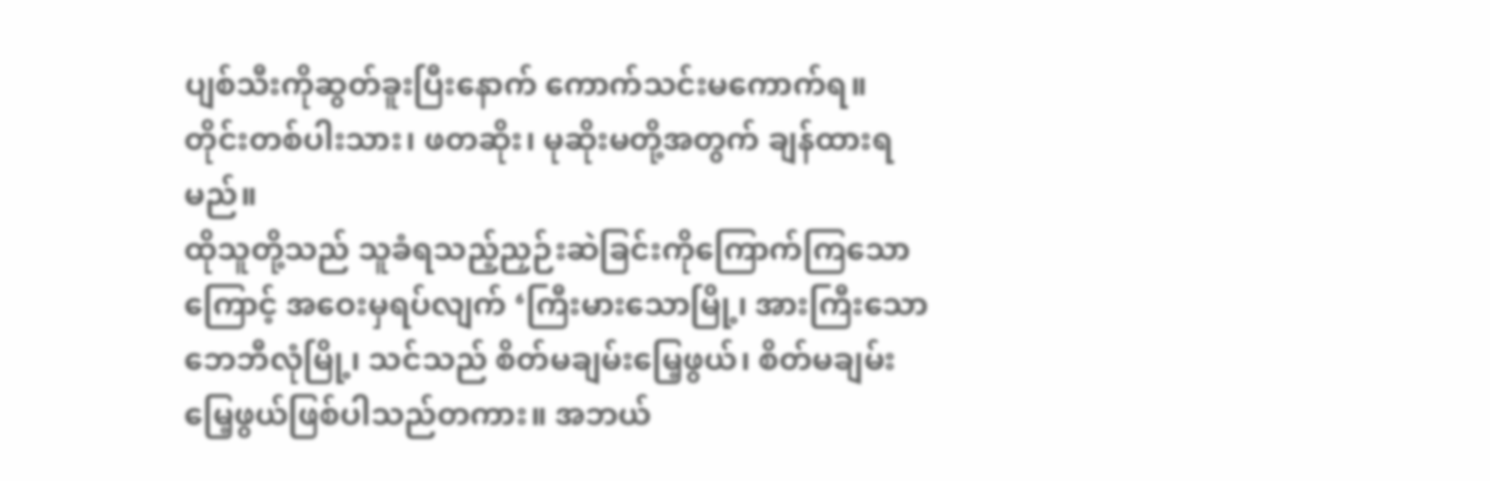ပျစ်သီးကိုဆွတ်ခူးပြီးနောက် ကောက်သင်းမကောက်ရ။ တိုင်းတစ်ပါးသား၊ ဖတဆိုး၊ မုဆိုးမတို့အတွက် ချန်ထားရမည်။
ထိုသူတို့သည် သူခံရသည့်ညှဉ်းဆဲခြင်းကိုကြောက်ကြသောကြောင့် အဝေးမှရပ်လျက် ‘ကြီးမားသောမြို့၊ အားကြီးသောဘေဘီလုံမြို့၊ သင်သည် စိတ်မချမ်းမြေ့ဖွယ်၊ စိတ်မချမ်းမြေ့ဖွယ်ဖြစ်ပါသည်တကား။ အဘယ်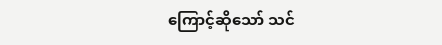ကြောင့်ဆိုသော် သင်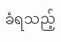ခံရသည့်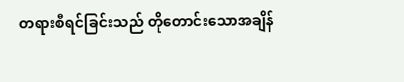တရားစီရင်ခြင်းသည် တိုတောင်းသောအချိန်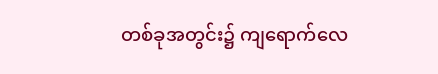တစ်ခုအတွင်း၌ ကျရောက်လေ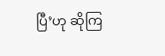ပြီ’ဟု ဆိုကြ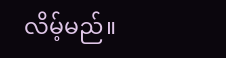လိမ့်မည်။